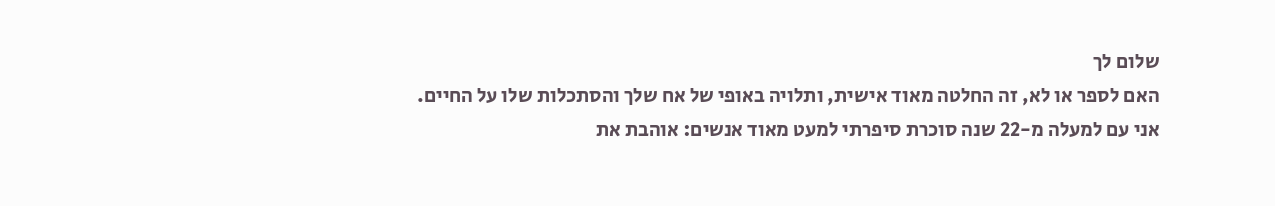שלום לך
האם לספר או לא, זה החלטה מאוד אישית, ותלויה באופי של אח שלך והסתכלות שלו על החיים. אני עם למעלה מ-22 שנה סוכרת סיפרתי למעט מאוד אנשים: אוהבת את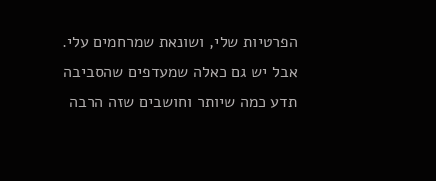הפרטיות שלי, ושונאת שמרחמים עלי. אבל יש גם כאלה שמעדפים שהסביבה תדע כמה שיותר וחושבים שזה הרבה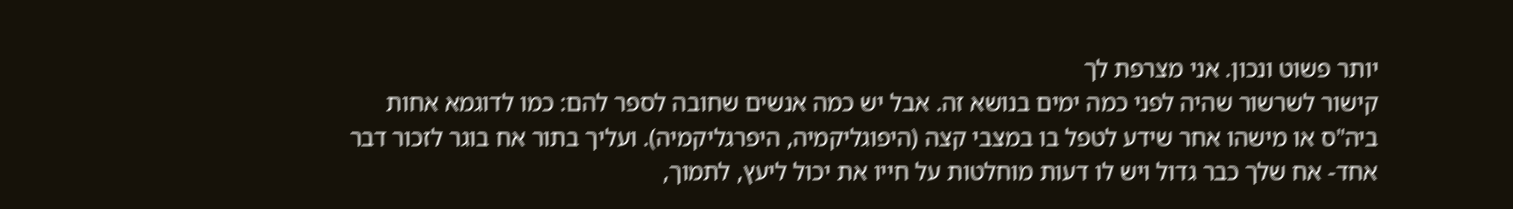יותר פשוט ונכון. אני מצרפת לך
קישור לשרשור שהיה לפני כמה ימים בנושא זה. אבל יש כמה אנשים שחובה לספר להם: כמו לדוגמא אחות ביה"ס או מישהו אחר שידע לטפל בו במצבי קצה (היפוגליקמיה, היפרגליקמיה). ועליך בתור אח בוגר לזכור דבר אחד- אח שלך כבר גדול ויש לו דעות מוחלטות על חייו את יכול ליעץ, לתמוך,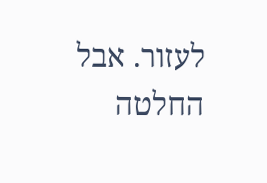לעזור. אבל החלטה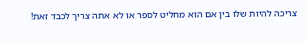צריכה להיות שלו בין אם הוא מחליט לספר או לא אתה צריך לכבד זאת!